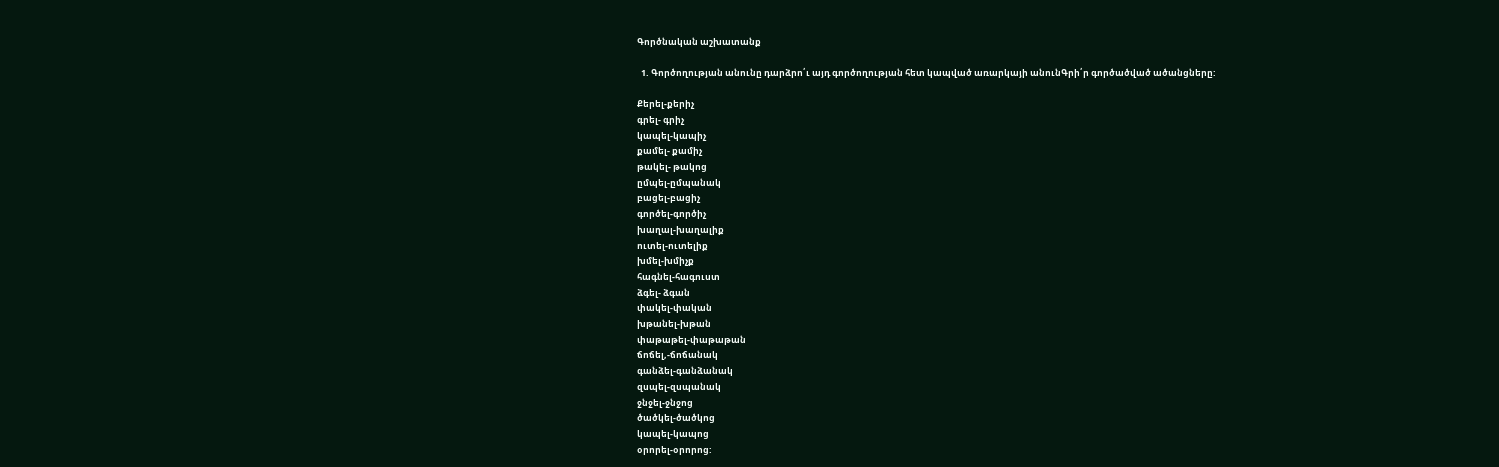Գործնական աշխատանք

  1. Գործողության անունը դարձրո՛ւ այդ գործողության հետ կապված առարկայի անունԳրի՛ր գործածված ածանցները:

Քերել-քերիչ
գրել- գրիչ
կապել-կապիչ
քամել- քամիչ
թակել- թակոց
ըմպել-ըմպանակ
բացել-բացիչ
գործել-գործիչ
խաղալ-խաղալիք
ուտել-ուտելիք
խմել-խմիչք
հագնել-հագուստ
ձգել- ձգան
փակել-փական
խթանել-խթան
փաթաթել-փաթաթան
ճոճել,-ճոճանակ
գանձել-գանձանակ
զսպել-զսպանակ
ջնջել-ջնջոց
ծածկել-ծածկոց
կապել-կապոց
օրորել-օրորոց: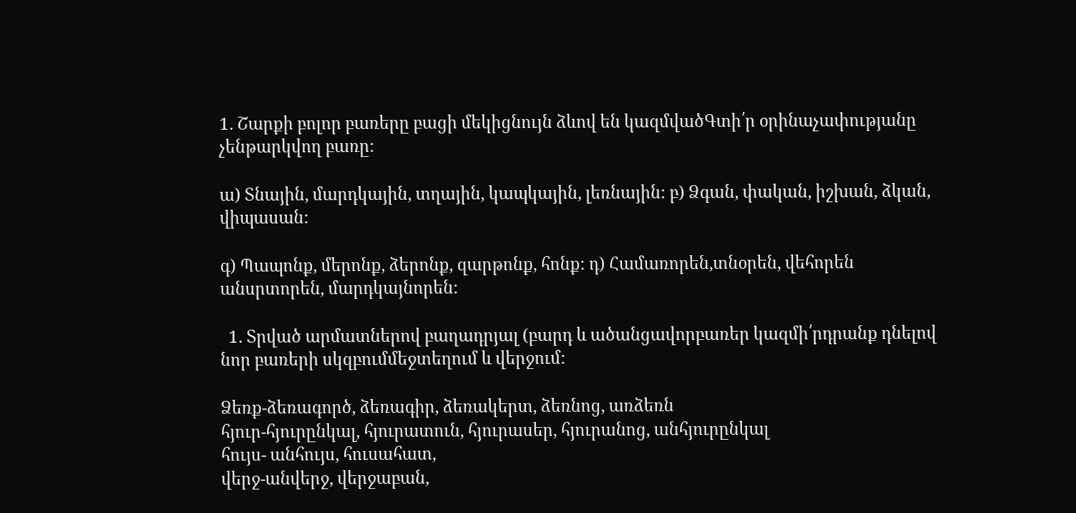1. Շարքի բոլոր բառերը բացի մեկիցնույն ձևով են կազմվածԳտի՛ր օրինաչափությանը չենթարկվող բառը:

ա) Տնային, մարդկային, տղային, կապկային, լեռնային: բ) Ձգան, փական, իշխան, ձկան, վիպասան:

գ) Պապոնք, մերոնք, ձերոնք, զարթոնք, հոնք: դ) Համառորեն,տնօրեն, վեհորեն անսրտորեն, մարդկայնորեն:

  1. Տրված արմատներով բաղադրյալ (բարդ և ածանցավորբառեր կազմի՛րդրանք դնելով նոր բառերի սկզբումմեջտեղում և վերջում:

Ձեռք-ձեռագործ, ձեռագիր, ձեռակերտ, ձեռնոց, առձեռն
հյուր-հյուրընկալ, հյուրատուն, հյուրասեր, հյուրանոց, անհյուրընկալ
հույս- անհույս, հուսահատ,
վերջ-անվերջ, վերջաբան,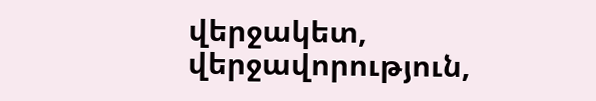վերջակետ, վերջավորություն,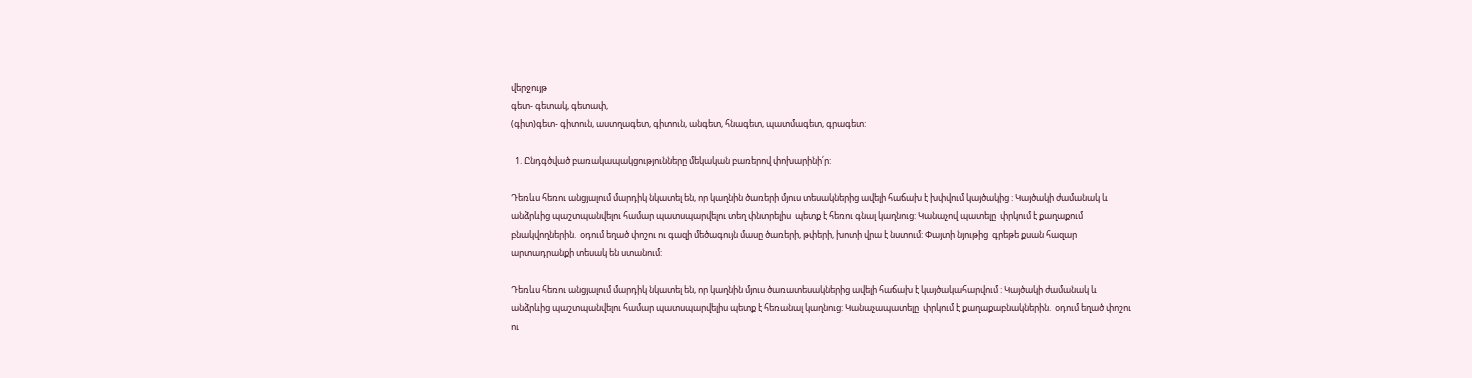վերջույթ
գետ- գետակ, գետափ,
(գիտ)գետ- գիտուն, աստղագետ, գիտուն, անգետ, հնագետ, պատմագետ, գրագետ:

  1. Ընդգծված բառակապակցությունները մեկական բառերով փոխարինի՛ր:

Դեռևս հեռու անցյալում մարդիկ նկատել են, որ կաղնին ծառերի մյուս տեսակներից ավելի հաճախ է խփվում կայծակից : Կայծակի ժամանակ և անձրևից պաշտպանվելու համար պատսպարվելու տեղ փնտրելիս  պետք է հեռու գնալ կաղնուց: Կանաչով պատելը  փրկում է քաղաքում բնակվողներին.  օդում եղած փոշու ու գազի մեծագույն մասը ծառերի, թփերի, խոտի վրա է նստում: Փայտի նյութից  գրեթե քսան հազար արտադրանքի տեսակ են ստանում:

Դեռևս հեռու անցյալում մարդիկ նկատել են, որ կաղնին մյուս ծառատեսակներից ավելի հաճախ է կայծակահարվում : Կայծակի ժամանակ և անձրևից պաշտպանվելու համար պատսպարվելիս պետք է հեռանալ կաղնուց: Կանաչապատելը  փրկում է քաղաքաբնակներին.  օդում եղած փոշու ու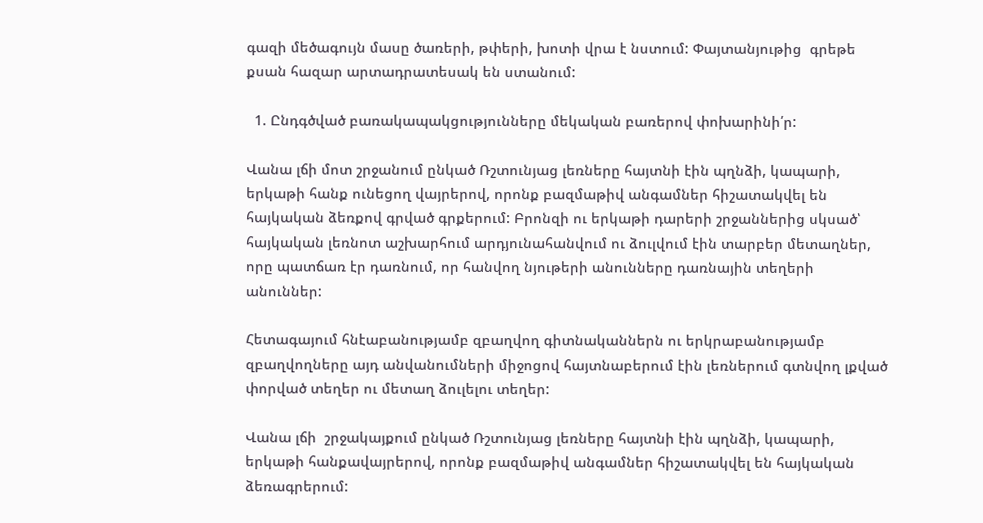գազի մեծագույն մասը ծառերի, թփերի, խոտի վրա է նստում: Փայտանյութից  գրեթե քսան հազար արտադրատեսակ են ստանում:

  1. Ընդգծված բառակապակցությունները մեկական բառերով փոխարինի՛ր:

Վանա լճի մոտ շրջանում ընկած Ռշտունյաց լեռները հայտնի էին պղնձի, կապարի, երկաթի հանք ունեցող վայրերով, որոնք բազմաթիվ անգամներ հիշատակվել են հայկական ձեռքով գրված գրքերում: Բրոնզի ու երկաթի դարերի շրջաններից սկսած՝ հայկական լեռնոտ աշխարհում արդյունահանվում ու ձուլվում էին տարբեր մետաղներ, որը պատճառ էր դառնում, որ հանվող նյութերի անունները դառնային տեղերի անուններ:

Հետագայում հնէաբանությամբ զբաղվող գիտնականներն ու երկրաբանությամբ զբաղվողները այդ անվանումների միջոցով հայտնաբերում էին լեռներում գտնվող լքված փորված տեղեր ու մետաղ ձուլելու տեղեր:

Վանա լճի  շրջակայքում ընկած Ռշտունյաց լեռները հայտնի էին պղնձի, կապարի, երկաթի հանքավայրերով, որոնք բազմաթիվ անգամներ հիշատակվել են հայկական ձեռագրերում: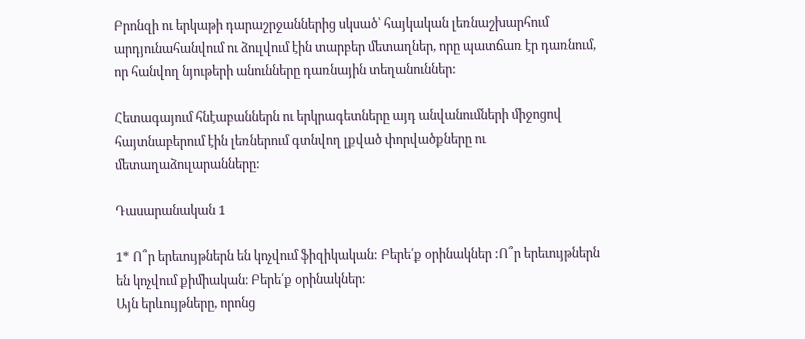Բրոնզի ու երկաթի դարաշրջաններից սկսած՝ հայկական լեռնաշխարհում արդյունահանվում ու ձուլվում էին տարբեր մետաղներ, որը պատճառ էր դառնում, որ հանվող նյութերի անունները դառնային տեղանուններ:

Հետագայում հնէաբաններն ու երկրագետները այդ անվանումների միջոցով հայտնաբերում էին լեռներում գտնվող լքված փորվածքները ու մետաղաձուլարանները:

Դասարանական 1

1* Ո՞ր երեւույթներն են կոչվում ֆիզիկական: Բերե՛ք օրինակներ :Ո՞ր երեւույթներն են կոչվում քիմիական։ Բերե՛ք օրինակներ։
Այն երևույթները, որոնց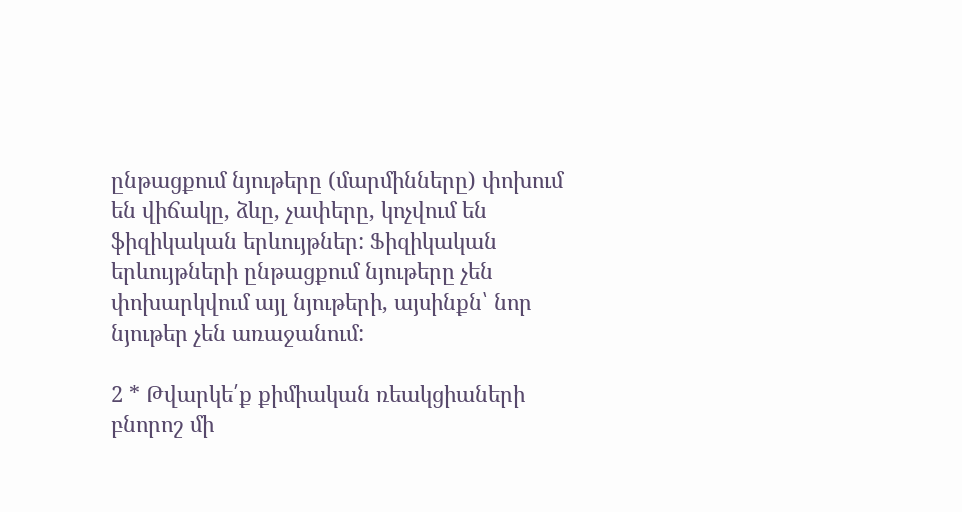ընթացքում նյութերը (մարմինները) փոխում են վիճակը, ձևը, չափերը, կոչվում են ֆիզիկական երևույթներ: Ֆիզիկական երևույթների ընթացքում նյութերը չեն փոխարկվում այլ նյութերի, այսինքն՝ նոր նյութեր չեն առաջանում:

2 * Թվարկե՛ք քիմիական ռեակցիաների բնորոշ մի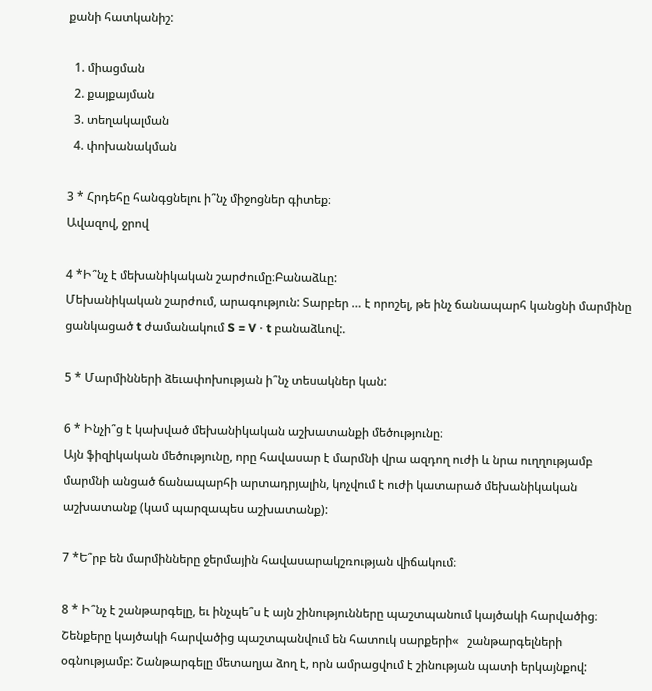քանի հատկանիշ:

  1. միացման
  2. քայքայման
  3. տեղակալման
  4. փոխանակման

3 * Հրդեհը հանգցնելու ի՞նչ միջոցներ գիտեք։
Ավազով, ջրով

4 *Ի՞նչ է մեխանիկական շարժումը։Բանաձևը:
Մեխանիկական շարժում, արագություն: Տարբեր … է որոշել, թե ինչ ճանապարհ կանցնի մարմինը ցանկացած t ժամանակում S = V ⋅ t բանաձևով:.

5 * Մարմինների ձեւափոխության ի՞նչ տեսակներ կան:

6 * Ինչի՞ց է կախված մեխանիկական աշխատանքի մեծությունը։
Այն ֆիզիկական մեծությունը, որը հավասար է մարմնի վրա ազդող ուժի և նրա ուղղությամբ մարմնի անցած ճանապարհի արտադրյալին, կոչվում է ուժի կատարած մեխանիկական աշխատանք (կամ պարզապես աշխատանք):

7 *Ե՞րբ են մարմինները ջերմային հավասարակշռության վիճակում։

8 * Ի՞նչ է շանթարգելը, եւ ինչպե՞ս է այն շինությունները պաշտպանում կայծակի հարվածից։
Շենքերը կայծակի հարվածից պաշտպանվում են հատուկ սարքերի«   շանթարգելների օգնությամբ: Շանթարգելը մետաղյա ձող է, որն ամրացվում է շինության պատի երկայնքով: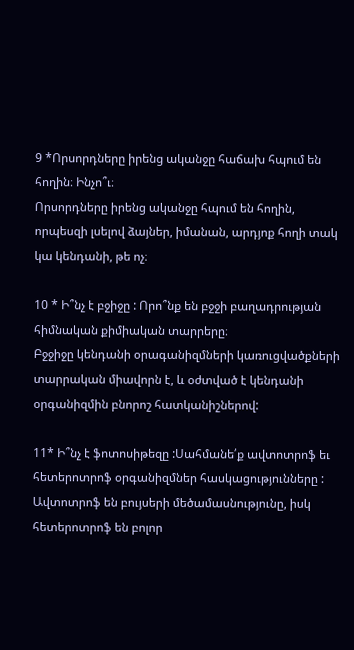9 *Որսորդները իրենց ականջը հաճախ հպում են հողին։ Ինչո՞ւ։
Որսորդները իրենց ականջը հպում են հողին, որպեսզի լսելով ձայներ, իմանան, արդյոք հողի տակ կա կենդանի, թե ոչ։

10 * Ի՞նչ է բջիջը : Որո՞նք են բջջի բաղադրության հիմնական քիմիական տարրերը։
Բջջիջը կենդանի օրագանիզմների կառուցվածքների տարրական միավորն է, և օժտված է կենդանի օրգանիզմին բնորոշ հատկանիշներով:

11* Ի՞նչ է ֆոտոսիթեզը :Սահմանե՛ք ավտոտրոֆ եւ հետերոտրոֆ օրգանիզմներ հասկացությունները :
Ավտոտրոֆ են բույսերի մեծամասնությունը, իսկ հետերոտրոֆ են բոլոր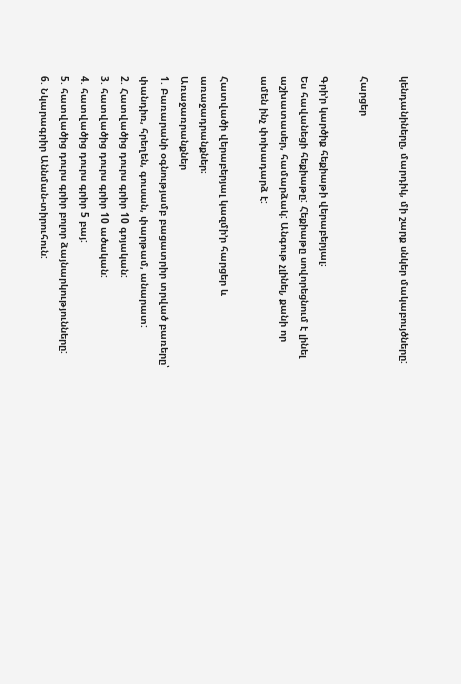կենդանիները, մարդիկ, մի շարք սնկեր մակաբույծները:

Հարցեր

Գրի’ր կարծիք հեքիաթի վերաբերյալ։
Ես հավանեցի հեքիաթը: Հեքիաթը սովորեցնում է լինել աշխատասեր, համարձակ: Անգութ չլինել, քանի որ ամեն ինչ փոխադարձ է:

Հատվածի վերաբերյալ կազմի’ր հարցեր և առաջադրանքներ։
Առաջառրանքներ
1. Բառարանի օգնությամբ բացատրիր տրված բառերը՝ փանդիռ, հրեղեն, գուսան, փարթամ, անարատ:
2. Հատվածից դուրս գրիր 10 գոյական:
3. հատվածից դուրս գրիր 10 ածական:
4. հատվածից դուրս գրիր 5 բայ:
5. հատվածից դուրս գրիր բոլոր ձայնարկությունները:
6. Նկարագրիր Աննման-տիրուհուն: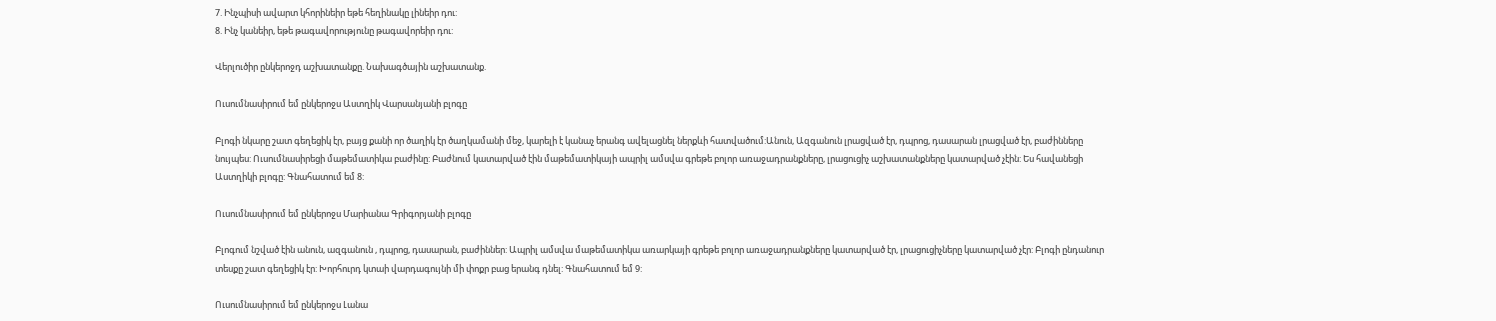7. Ինչպիսի ավարտ կհորինեիր եթե հեղինակը լինեիր դու:
8. Ինչ կանեիր, եթե թագավորությունը թագավորեիր դու:

Վերլուծիր ընկերոջդ աշխատանքը. Նախագծային աշխատանք.

Ուսումնասիրում եմ ընկերոջս Աստղիկ Վարսանյանի բլոգը

Բլոգի նկարը շատ գեղեցիկ էր, բայց քանի որ ծաղիկ էր ծաղկամանի մեջ, կարելի է կանաչ երանգ ավելացնել ներքևի հատվածում:Անուն, Ազգանուն լրացված էր, դպրոց, դասարան լրացված էր, բաժինները նույպես: Ուսումնասիրեցի մաթեմատիկա բաժինը: Բաժնում կատարված էին մաթեմատիկայի ապրիլ ամսվա գրեթե բոլոր առաջադրանքները, լրացուցիչ աշխատանքները կատարված չէին: Ես հավանեցի Աստղիկի բլոգը: Գնահատում եմ 8:

Ուսումնասիրում եմ ընկերոջս Մարիանա Գրիգորյանի բլոգը

Բլոգում նշված էին անուն, ազգանուն , դպրոց, դասարան, բաժիններ: Ապրիլ ամսվա մաթեմատիկա առարկայի գրեթե բոլոր առաջադրանքները կատարված էր, լրացուցիչները կատարված չէր: Բլոգի ընդանուր տեսքը շատ գեղեցիկ էր: Խորհուրդ կտաի վարդագույնի մի փոքր բաց երանգ դնել: Գնահատում եմ 9:

Ուսումնասիրում եմ ընկերոջս Լանա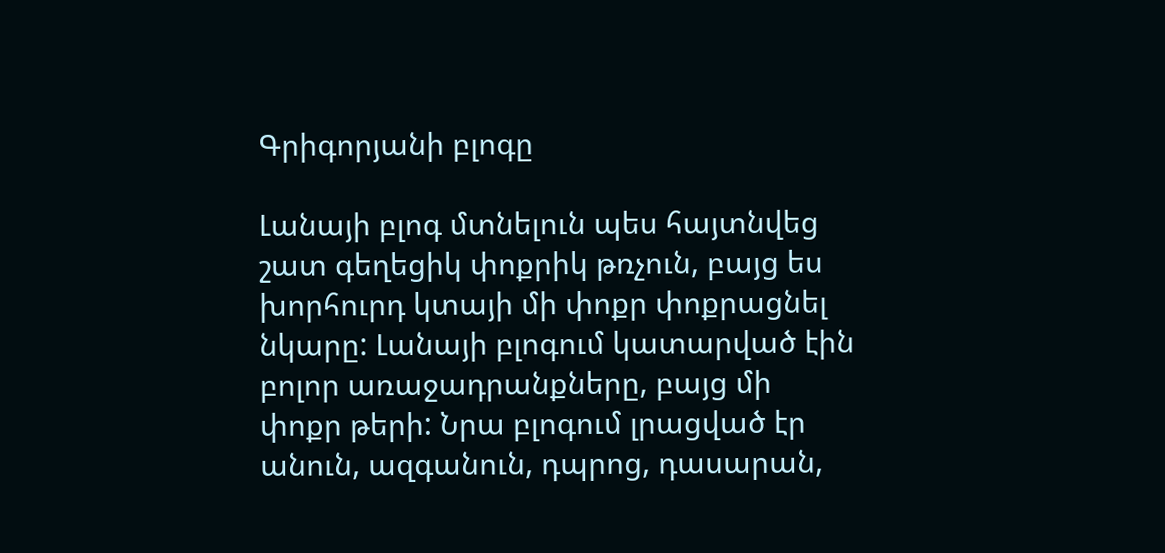Գրիգորյանի բլոգը

Լանայի բլոգ մտնելուն պես հայտնվեց շատ գեղեցիկ փոքրիկ թռչուն, բայց ես խորհուրդ կտայի մի փոքր փոքրացնել նկարը: Լանայի բլոգում կատարված էին բոլոր առաջադրանքները, բայց մի փոքր թերի: Նրա բլոգում լրացված էր անուն, ազգանուն, դպրոց, դասարան,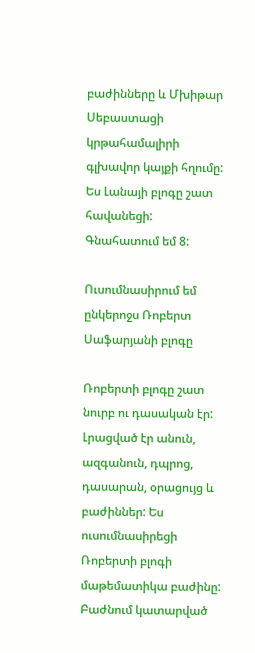բաժինները և Մխիթար Սեբաստացի կրթահամալիրի գլխավոր կայքի հղումը: Ես Լանայի բլոգը շատ հավանեցի: Գնահատում եմ 8:

Ուսումնասիրում եմ ընկերոջս Ռոբերտ Սաֆարյանի բլոգը

Ռոբերտի բլոգը շատ նուրբ ու դասական էր: Լրացված էր անուն, ազգանուն, դպրոց, դասարան, օրացույց և բաժիններ: Ես ուսումնասիրեցի Ռոբերտի բլոգի մաթեմատիկա բաժինը: Բաժնում կատարված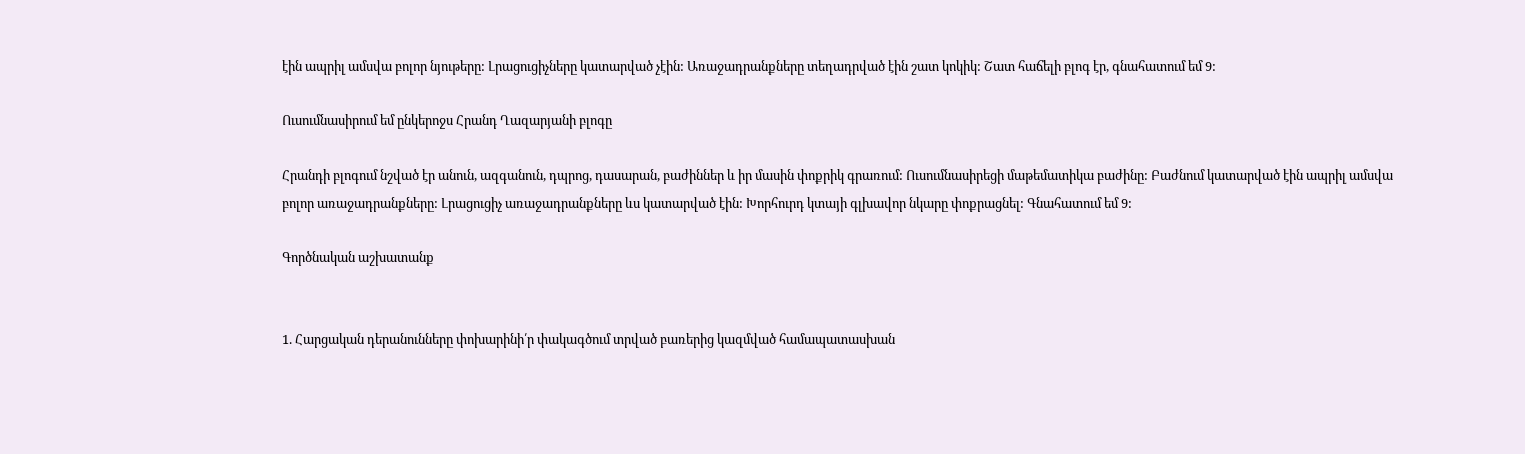էին ապրիլ ամսվա բոլոր նյութերը: Լրացուցիչները կատարված չէին: Առաջադրանքները տեղադրված էին շատ կոկիկ: Շատ հաճելի բլոգ էր, գնահատում եմ 9:

Ուսումնասիրում եմ ընկերոջս Հրանդ Ղազարյանի բլոգը

Հրանդի բլոգում նշված էր անուն, ազգանուն, դպրոց, դասարան, բաժիններ և իր մասին փոքրիկ գրառում: Ուսումնասիրեցի մաթեմատիկա բաժինը: Բաժնում կատարված էին ապրիլ ամսվա բոլոր առաջադրանքները: Լրացուցիչ առաջադրանքները ևս կատարված էին: Խորհուրդ կտայի գլխավոր նկարը փոքրացնել: Գնահատում եմ 9:

Գործնական աշխատանք


1. Հարցական դերանունները փոխարինի՛ր փակագծում տրված բառերից կազմված համապատասխան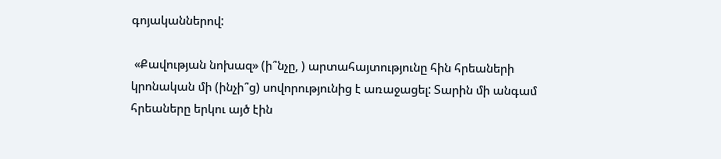գոյականներով:

 «Քավության նոխազ» (ի՞նչը, ) արտահայտությունը հին հրեաների կրոնական մի (ինչի՞ց) սովորությունից է առաջացել: Տարին մի անգամ հրեաները երկու այծ էին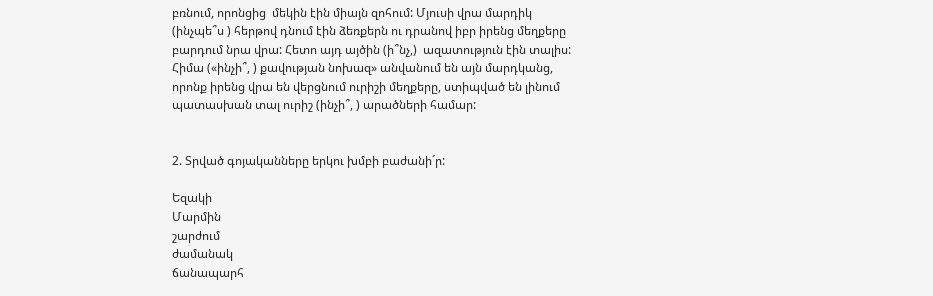բռնում, որոնցից  մեկին էին միայն զոհում: Մյուսի վրա մարդիկ (ինչպե՞ս ) հերթով դնում էին ձեռքերն ու դրանով իբր իրենց մեղքերը բարդում նրա վրա: Հետո այդ այծին (ի՞նչ,)  ազատություն էին տալիս: Հիմա («ինչի՞, ) քավության նոխազ» անվանում են այն մարդկանց, որոնք իրենց վրա են վերցնում ուրիշի մեղքերը, ստիպված են լինում պատասխան տալ ուրիշ (ինչի՞, ) արածների համար:


2. Տրված գոյականները երկու խմբի բաժանի´ր:

Եզակի
Մարմին
շարժում
ժամանակ
ճանապարհ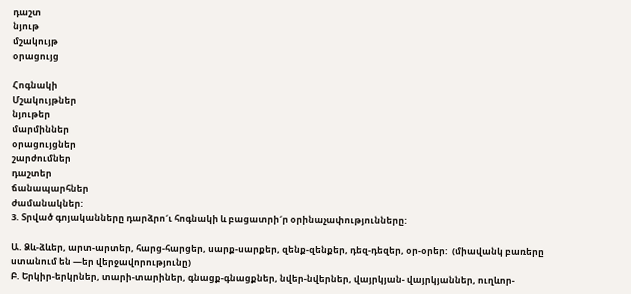դաշտ
նյութ
մշակույթ
օրացույց

Հոգնակի
Մշակույթներ
նյութեր
մարմիններ
օրացույցներ
շարժումներ
դաշտեր
ճանապարհներ
ժամանակներ:
3. Տրված գոյականները դարձրո´ւ հոգնակի և բացատրի´ր օրինաչափությունները:

Ա. Ձև-ձևեր, արտ-արտեր, հարց-հարցեր, սարք-սարքեր, զենք-զենքեր, դեզ-դեզեր, օր-օրեր:  (միավանկ բառերը ստանում են —եր վերջավորությունը)
Բ. Երկիր-երկրներ, տարի-տարիներ, գնացք-գնացքներ, նվեր-նվերներ, վայրկյան- վայրկյաններ, ուղևոր-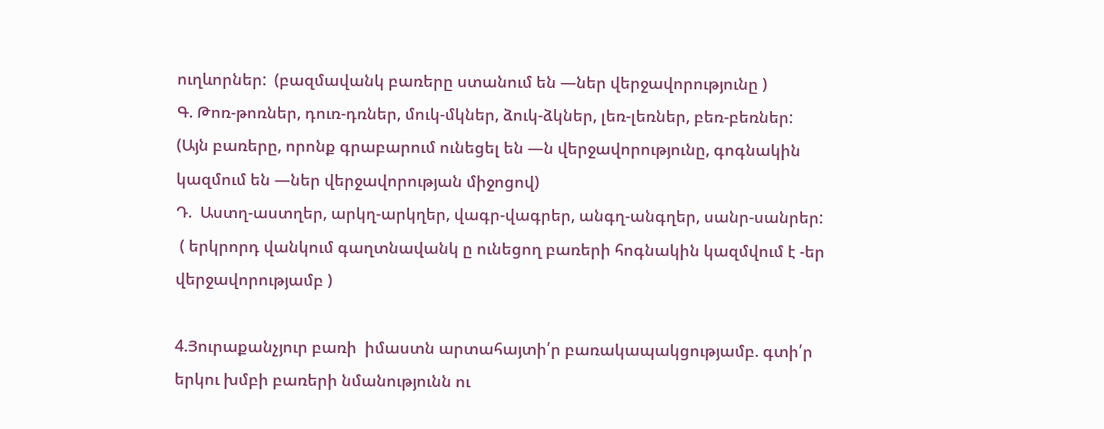ուղևորներ:  (բազմավանկ բառերը ստանում են —ներ վերջավորությունը )
Գ. Թոռ-թոռներ, դուռ-դռներ, մուկ-մկներ, ձուկ-ձկներ, լեռ-լեռներ, բեռ-բեռներ:
(Այն բառերը, որոնք գրաբարում ունեցել են —ն վերջավորությունը, գոգնակին կազմում են —ներ վերջավորության միջոցով)
Դ.  Աստղ-աստղեր, արկղ-արկղեր, վագր-վագրեր, անգղ-անգղեր, սանր-սանրեր:
 ( երկրորդ վանկում գաղտնավանկ ը ունեցող բառերի հոգնակին կազմվում է -եր վերջավորությամբ )

4.Յուրաքանչյուր բառի  իմաստն արտահայտի՛ր բառակապակցությամբ. գտի՛ր  երկու խմբի բառերի նմանությունն ու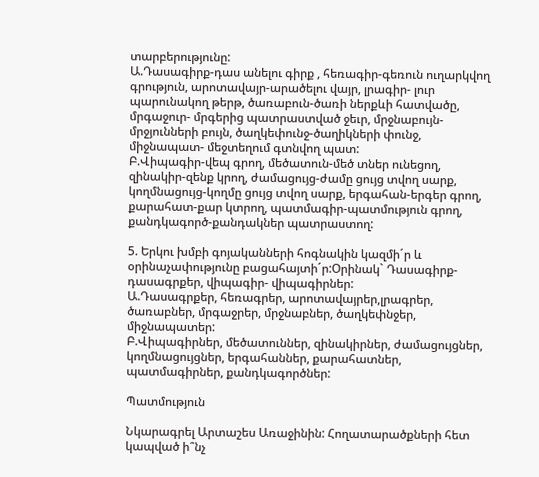տարբերությունը:
Ա.Դասագիրք-դաս անելու գիրք , հեռագիր-գեռուն ուղարկվող գրություն, արոտավայր-արածելու վայր, լրագիր- լուր պարունակող թերթ, ծառաբուն-ծառի ներքևի հատվածը, մրգաջուր- մրգերից պատրաստված ջեւր, մրջնաբույն- մրջյունների բույն, ծաղկեփունջ-ծաղիկների փունջ, միջնապատ- մեջտեղում գտնվող պատ:
Բ.Վիպագիր-վեպ գրող, մեծատուն-մեծ տներ ունեցող, զինակիր-զենք կրող, ժամացույց-ժամը ցույց տվող սարք, կողմնացույց-կողմը ցույց տվող սարք, երգահան-երգեր գրող, քարահատ-քար կտրող, պատմագիր-պատմություն գրող, քանդկագործ-քանդակներ պատրաստող:

5. Երկու խմբի գոյականների հոգնակին կազմի´ր և օրինաչափությունը բացահայտի´ր:Օրինակ` Դասագիրք- դասագրքեր, վիպագիր- վիպագիրներ:
Ա.Դասագրքեր, հեռագրեր, արոտավայրեր,լրագրեր, ծառաբներ, մրգաջրեր, մրջնաբներ, ծաղկեփնջեր, միջնապատեր:
Բ.Վիպագիրներ, մեծատուններ, զինակիրներ, ժամացույցներ, կողմնացույցներ, երգահաններ, քարահատներ, պատմագիրներ, քանդկագործներ:

Պատմություն

Նկարագրել Արտաշես Առաջինին: Հողատարածքների հետ կապված ի՞նչ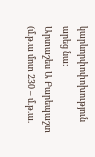կարևորփոփոխություն արեց նա:
Արտաշես Ա Բարեպաշտ (մ.թ.ա մոտ 230 – մ.թ.ա.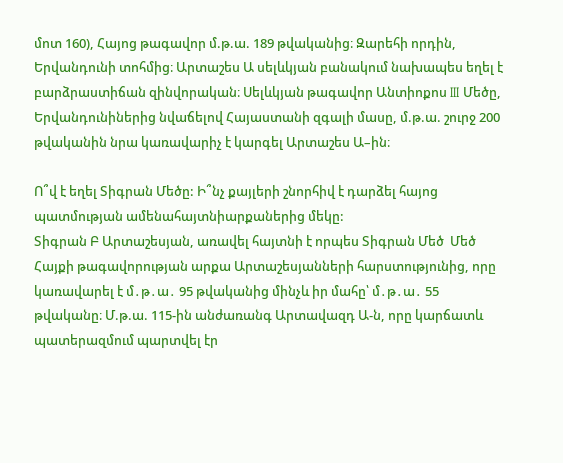մոտ 160), Հայոց թագավոր մ.թ.ա. 189 թվականից։ Զարեհի որդին, Երվանդունի տոհմից։ Արտաշես Ա սելևկյան բանակում նախապես եղել է բարձրաստիճան զինվորական։ Սելևկյան թագավոր Անտիոքոս III Մեծը, Երվանդունիներից նվաճելով Հայաստանի զգալի մասը, մ.թ.ա. շուրջ 200 թվականին նրա կառավարիչ է կարգել Արտաշես Ա–ին։

Ո՞վ է եղել Տիգրան Մեծը: Ի՞նչ քայլերի շնորհիվ է դարձել հայոց պատմության ամենահայտնիարքաներից մեկը:
Տիգրան Բ Արտաշեսյան, առավել հայտնի է որպես Տիգրան Մեծ  Մեծ Հայքի թագավորության արքա Արտաշեսյանների հարստությունից, որը կառավարել է մ․թ․ա․ 95 թվականից մինչև իր մահը՝ մ․թ․ա․ 55 թվականը։ Մ.թ.ա. 115-ին անժառանգ Արտավազդ Ա-ն, որը կարճատև պատերազմում պարտվել էր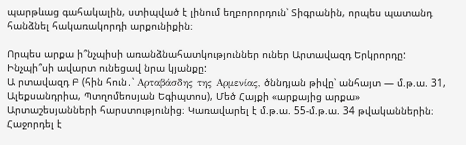պարթևաց գահակալին, ստիպված է լինում եղբորորդուն՝ Տիգրանին, որպես պատանդ հանձնել հակառակորդի արքունիքին։

Որպես արքա ի՞նչպիսի առանձնահատկություններ ուներ Արտավազդ Երկրորդը: Ինչպի՞սի ավարտ ունեցավ նրա կյանքը:
Ա րտավազդ Բ (հին հուն․՝ Αρταβάσδης της Αρμενίας, ծննդյան թիվը՝ անհայտ — մ.թ.ա. 31, Ալեքսանդրիա, Պտղոմեոսյան Եգիպտոս), Մեծ Հայքի «արքայից արքա» Արտաշեսյանների հարստությունից։ Կառավարել է մ.թ.ա. 55-մ.թ.ա. 34 թվականներին։ Հաջորդել է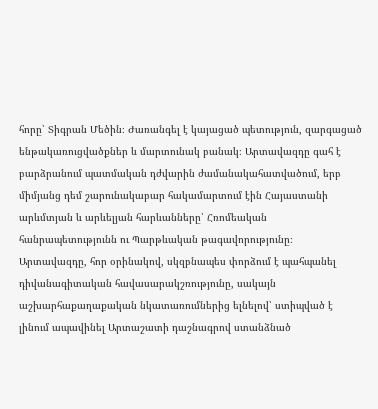հորը՝ Տիգրան Մեծին։ Ժառանգել է կայացած պետություն, զարգացած ենթակառուցվածքներ և մարտունակ բանակ։ Արտավազդը գահ է բարձրանում պատմական դժվարին ժամանակահատվածում, երբ միմյանց դեմ շարունակաբար հակամարտում էին Հայաստանի արևմտյան և արևելյան հարևանները՝ Հռոմեական հանրապետությունն ու Պարթևական թագավորությունը։ Արտավազդը, հոր օրինակով, սկզբնապես փորձում է պահպանել դիվանագիտական հավասարակշռությունը, սակայն աշխարհաքաղաքական նկատառումներից ելնելով՝ ստիպված է լինում ապավինել Արտաշատի դաշնագրով ստանձնած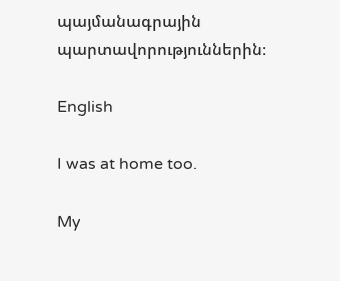պայմանագրային պարտավորություններին։

English

I was at home too.

My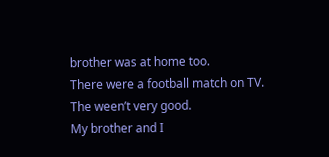brother was at home too.
There were a football match on TV.
The ween’t very good.
My brother and I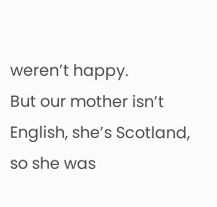weren’t happy.
But our mother isn’t English, she’s Scotland, so she was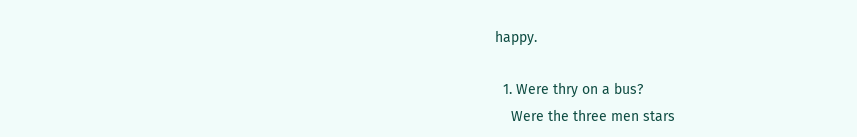happy.

  1. Were thry on a bus?
    Were the three men stars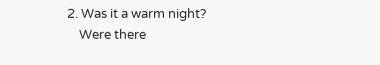2. Was it a warm night?
    Were there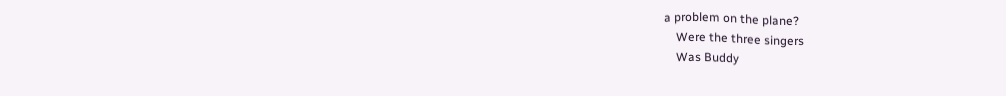a problem on the plane?
    Were the three singers
    Was Buddy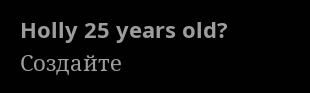Holly 25 years old?
Создайте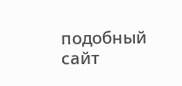подобный сайт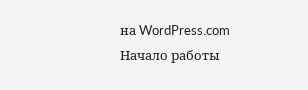на WordPress.com
Начало работы